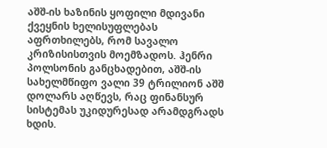აშშ-ის ხაზინის ყოფილი მდივანი ქვეყნის ხელისუფლებას აფრთხილებს, რომ სავალო კრიზისისთვის მოემზადოს. ჰენრი პოლსონის განცხადებით, აშშ-ის სახელმწიფო ვალი 39 ტრილიონ აშშ დოლარს აღწევს, რაც ფინანსურ სისტემას უკიდურესად არამდგრადს ხდის.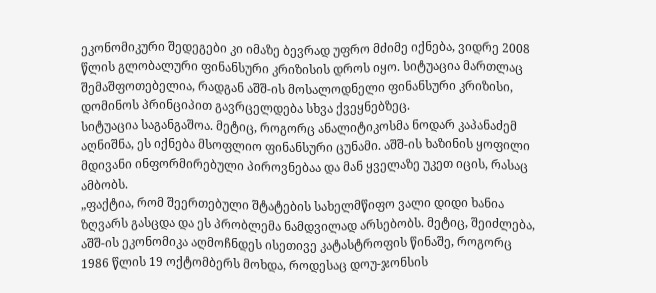ეკონომიკური შედეგები კი იმაზე ბევრად უფრო მძიმე იქნება, ვიდრე 2008 წლის გლობალური ფინანსური კრიზისის დროს იყო. სიტუაცია მართლაც შემაშფოთებელია, რადგან აშშ-ის მოსალოდნელი ფინანსური კრიზისი, დომინოს პრინციპით გავრცელდება სხვა ქვეყნებზეც.
სიტუაცია საგანგაშოა. მეტიც, როგორც ანალიტიკოსმა ნოდარ კაპანაძემ აღნიშნა, ეს იქნება მსოფლიო ფინანსური ცუნამი. აშშ-ის ხაზინის ყოფილი მდივანი ინფორმირებული პიროვნებაა და მან ყველაზე უკეთ იცის, რასაც ამბობს.
„ფაქტია, რომ შეერთებული შტატების სახელმწიფო ვალი დიდი ხანია ზღვარს გასცდა და ეს პრობლემა ნამდვილად არსებობს. მეტიც, შეიძლება, აშშ-ის ეკონომიკა აღმოჩნდეს ისეთივე კატასტროფის წინაშე, როგორც 1986 წლის 19 ოქტომბერს მოხდა, როდესაც დოუ-ჯონსის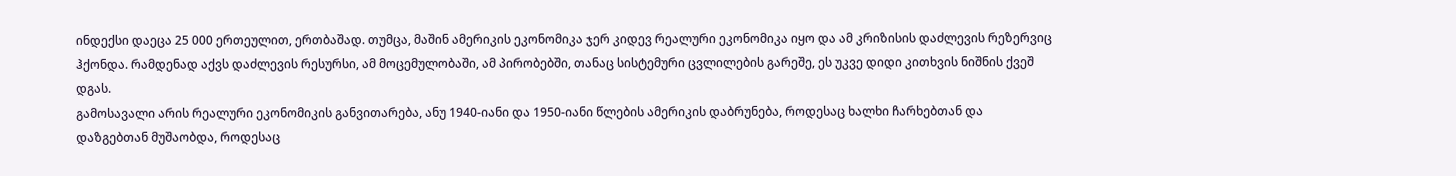ინდექსი დაეცა 25 000 ერთეულით, ერთბაშად. თუმცა, მაშინ ამერიკის ეკონომიკა ჯერ კიდევ რეალური ეკონომიკა იყო და ამ კრიზისის დაძლევის რეზერვიც ჰქონდა. რამდენად აქვს დაძლევის რესურსი, ამ მოცემულობაში, ამ პირობებში, თანაც სისტემური ცვლილების გარეშე, ეს უკვე დიდი კითხვის ნიშნის ქვეშ დგას.
გამოსავალი არის რეალური ეკონომიკის განვითარება, ანუ 1940-იანი და 1950-იანი წლების ამერიკის დაბრუნება, როდესაც ხალხი ჩარხებთან და დაზგებთან მუშაობდა, როდესაც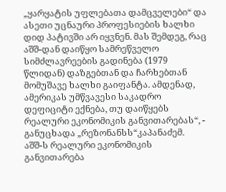„ყარყატის უფლებათა დამცველები“ და ასეთი უცნაური პროფესიების ხალხი დიდ პატივში არ იყვნენ. მას შემდეგ, რაც აშშ-დან დაიწყო სამრეწველო სიმძლავრეების გადინება (1979 წლიდან) დაზგებთან და ჩარხებთან მომუშავე ხალხი გაიფანტა. ამდენად, ამერიკას უმწვავესი საკადრო დეფიციტი ექნება, თუ დაიწყებს რეალური ეკონომიკის განვითარებას“, - განუცხადა „რეზონანსს“კაპანაძემ.
აშშ-ს რეალური ეკონომიკის განვითარება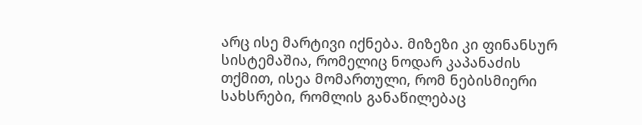არც ისე მარტივი იქნება. მიზეზი კი ფინანსურ სისტემაშია, რომელიც ნოდარ კაპანაძის თქმით, ისეა მომართული, რომ ნებისმიერი სახსრები, რომლის განაწილებაც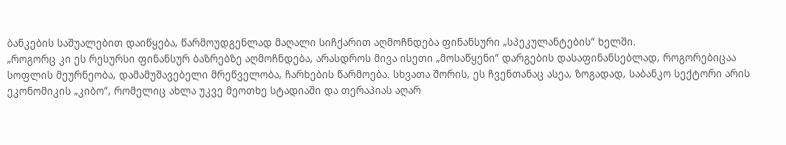ბანკების საშუალებით დაიწყება, წარმოუდგენლად მაღალი სიჩქარით აღმოჩნდება ფინანსური „სპეკულანტების“ ხელში.
„როგორც კი ეს რესურსი ფინანსურ ბაზრებზე აღმოჩნდება, არასდროს მივა ისეთი „მოსაწყენი“ დარგების დასაფინანსებლად, როგორებიცაა სოფლის მეურნეობა, დამამუშავებელი მრეწველობა, ჩარხების წარმოება. სხვათა შორის, ეს ჩვენთანაც ასეა, ზოგადად, საბანკო სექტორი არის ეკონომიკის „კიბო“, რომელიც ახლა უკვე მეოთხე სტადიაში და თერაპიას აღარ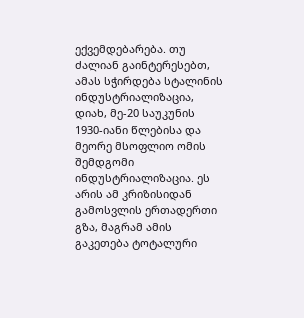ექვემდებარება. თუ ძალიან გაინტერესებთ, ამას სჭირდება სტალინის ინდუსტრიალიზაცია, დიახ, მე-20 საუკუნის 1930-იანი წლებისა და მეორე მსოფლიო ომის შემდგომი ინდუსტრიალიზაცია. ეს არის ამ კრიზისიდან გამოსვლის ერთადერთი გზა, მაგრამ ამის გაკეთება ტოტალური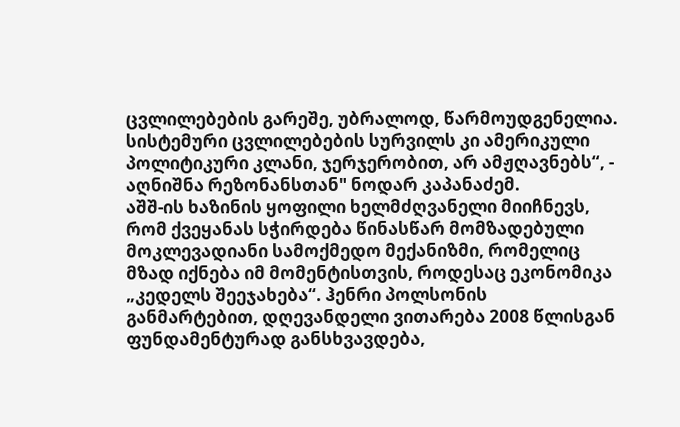ცვლილებების გარეშე, უბრალოდ, წარმოუდგენელია. სისტემური ცვლილებების სურვილს კი ამერიკული პოლიტიკური კლანი, ჯერჯერობით, არ ამჟღავნებს“, - აღნიშნა რეზონანსთან" ნოდარ კაპანაძემ.
აშშ-ის ხაზინის ყოფილი ხელმძღვანელი მიიჩნევს, რომ ქვეყანას სჭირდება წინასწარ მომზადებული მოკლევადიანი სამოქმედო მექანიზმი, რომელიც მზად იქნება იმ მომენტისთვის, როდესაც ეკონომიკა „კედელს შეეჯახება“. ჰენრი პოლსონის განმარტებით, დღევანდელი ვითარება 2008 წლისგან ფუნდამენტურად განსხვავდება,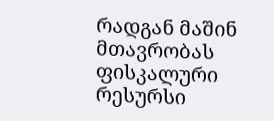რადგან მაშინ მთავრობას ფისკალური რესურსი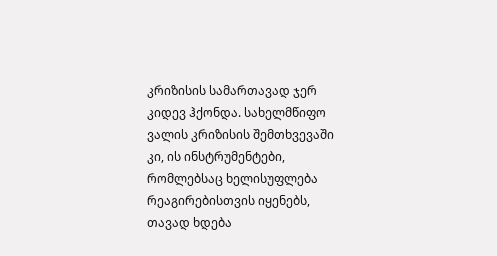კრიზისის სამართავად ჯერ კიდევ ჰქონდა. სახელმწიფო ვალის კრიზისის შემთხვევაში კი, ის ინსტრუმენტები, რომლებსაც ხელისუფლება რეაგირებისთვის იყენებს, თავად ხდება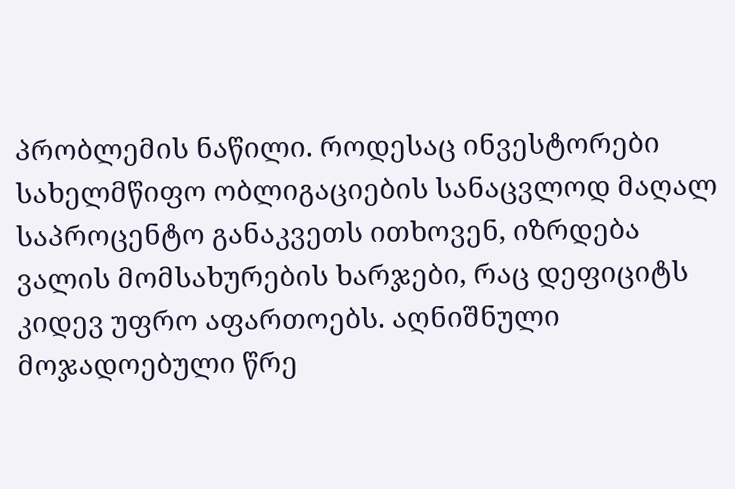პრობლემის ნაწილი. როდესაც ინვესტორები სახელმწიფო ობლიგაციების სანაცვლოდ მაღალ საპროცენტო განაკვეთს ითხოვენ, იზრდება ვალის მომსახურების ხარჯები, რაც დეფიციტს კიდევ უფრო აფართოებს. აღნიშნული მოჯადოებული წრე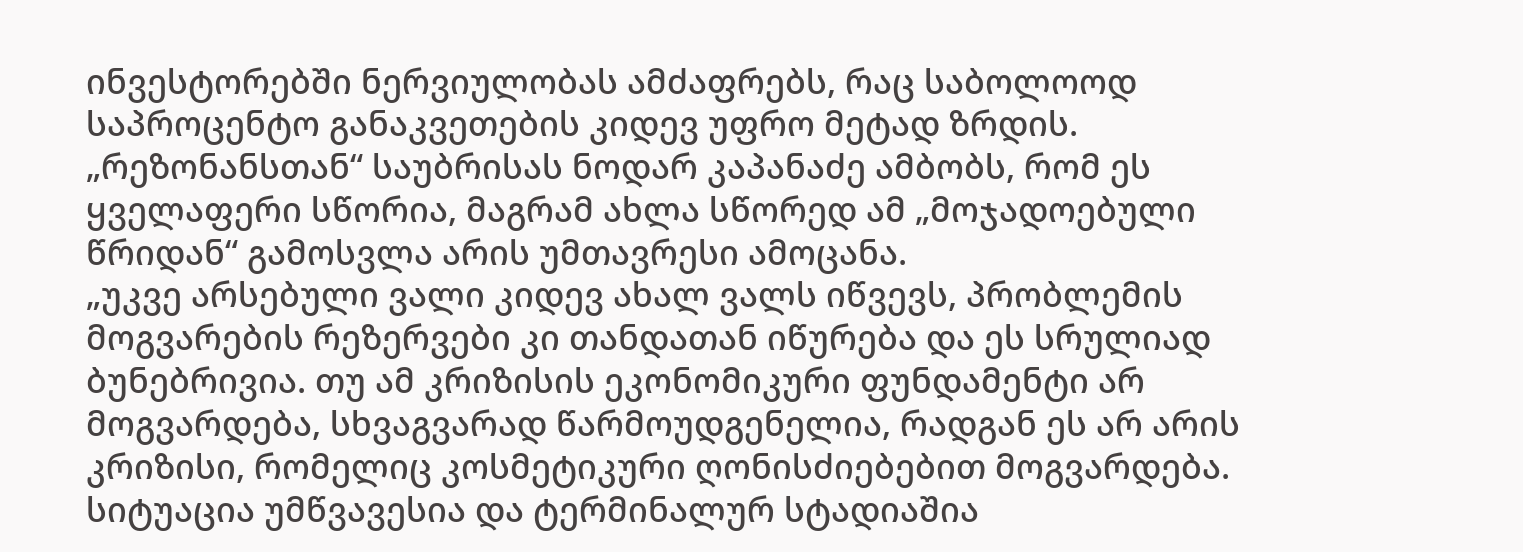ინვესტორებში ნერვიულობას ამძაფრებს, რაც საბოლოოდ საპროცენტო განაკვეთების კიდევ უფრო მეტად ზრდის.
„რეზონანსთან“ საუბრისას ნოდარ კაპანაძე ამბობს, რომ ეს ყველაფერი სწორია, მაგრამ ახლა სწორედ ამ „მოჯადოებული წრიდან“ გამოსვლა არის უმთავრესი ამოცანა.
„უკვე არსებული ვალი კიდევ ახალ ვალს იწვევს, პრობლემის მოგვარების რეზერვები კი თანდათან იწურება და ეს სრულიად ბუნებრივია. თუ ამ კრიზისის ეკონომიკური ფუნდამენტი არ მოგვარდება, სხვაგვარად წარმოუდგენელია, რადგან ეს არ არის კრიზისი, რომელიც კოსმეტიკური ღონისძიებებით მოგვარდება. სიტუაცია უმწვავესია და ტერმინალურ სტადიაშია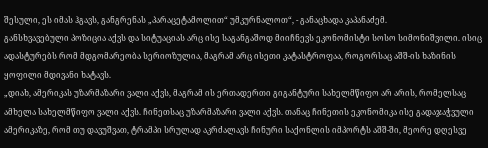შესული, ეს იმას ჰგავს, განგრენას „პარაცეტამოლით“ უმკურნალოთ“, - განაცხადა კაპანაძემ.
განსხვავებული პოზიცია აქვს და სიტუაციას არც ისე საგანგაშოდ მიიჩნევს ეკონომისტი სოსო სიმონიშვილი. ისიც ადასტურებს რომ მდგომარეობა სერიოზულია, მაგრამ არც ისეთი კატასტროფაა, როგორსაც აშშ-ის ხაზინის ყოფილი მდივანი ხატავს.
„დიახ, ამერიკას უზარმაზარი ვალი აქვს, მაგრამ ის ერთადერთი გიგანტური სახელმწიფო არ არის, რომელსაც ამხელა სახელმწიფო ვალი აქვს. ჩინეთსაც უზარმაზარი ვალი აქვს. თანაც ჩინეთის ეკონომიკა ისე გადაჯაჭვული ამერიკაზე, რომ თუ დავუშვათ, ტრამპი სრულად აკრძალავს ჩინური საქონლის იმპორტს აშშ-ში, მეორე დღესვე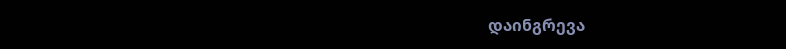დაინგრევა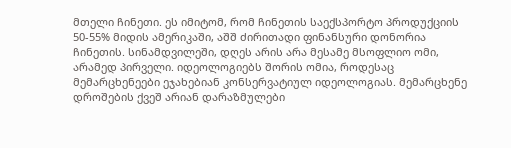მთელი ჩინეთი. ეს იმიტომ, რომ ჩინეთის საექსპორტო პროდუქციის 50-55% მიდის ამერიკაში, აშშ ძირითადი ფინანსური დონორია ჩინეთის. სინამდვილეში, დღეს არის არა მესამე მსოფლიო ომი, არამედ პირველი. იდეოლოგიებს შორის ომია, როდესაც მემარცხენეები ეჯახებიან კონსერვატიულ იდეოლოგიას. მემარცხენე დროშების ქვეშ არიან დარაზმულები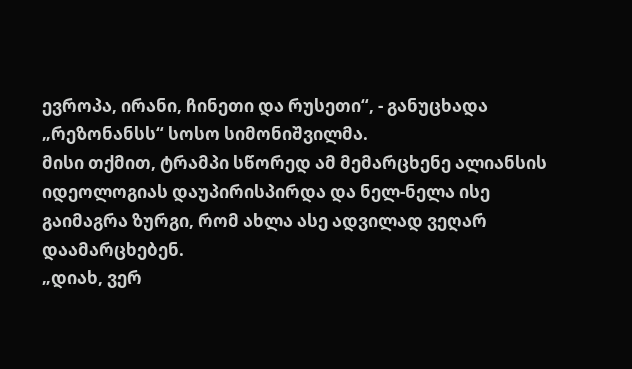ევროპა, ირანი, ჩინეთი და რუსეთი“, - განუცხადა „რეზონანსს“ სოსო სიმონიშვილმა.
მისი თქმით, ტრამპი სწორედ ამ მემარცხენე ალიანსის იდეოლოგიას დაუპირისპირდა და ნელ-ნელა ისე გაიმაგრა ზურგი, რომ ახლა ასე ადვილად ვეღარ დაამარცხებენ.
„დიახ, ვერ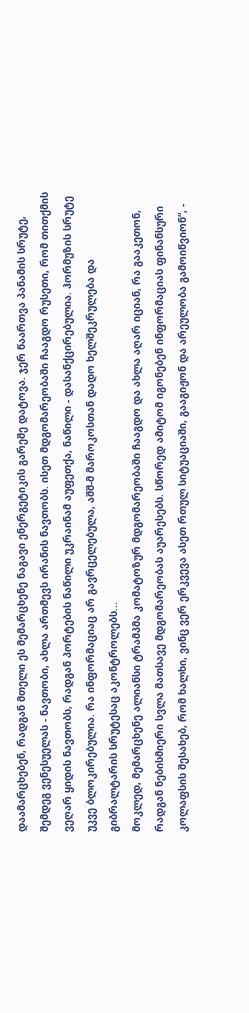დაამარცხებენ, რადგან მთელი ეს მემარცხენე ნაგავი ენერგეტიკის გარეშე დატოვა. ჯერ წაართვა პანამის სრუტე, შემდეგ ვენესუელას - ნავთობი, ახლა ართმევს ირანის ნავთობს. ისეთ მდგომარეობაში ჩააგდო რუსეთი, რომ თითქმის ვეღარ ყიდის ნავთობს, რადგან პორტების ნაწილი უკრაინამ აუფეთქა, ნაწილი - დასანქცირებულია. ჰორმუზის სრუტე უკვე ბლოკირებულია. რა ინფორმაციაც არ გავრცელებულა, აშშ-მ მაროკოსთან დადო ხელშეკრულება და გიბრალტარის სრუტესაც აკონტროლებს...
მოკლედ, მემარცხენე ალიანსი ტრამპმა კომატოზურ მდგომარეობაში ჩააგდო და ახლა აღარ იციან, რა გააკეთონ, რადგან ნებისმიერი სვლა მათსავე მდგომარეობას აუარესებს. სწორედ ამიტომ იგონებენ ინფორმაციას ფინანსური კოლაფსის შესახებ, რომ ხალხი, ვინც ვერ ერკვევა ასეთ რთულ სიტუაციაში, გააგიჟონ და არეულობა გამოიწვიონ“, -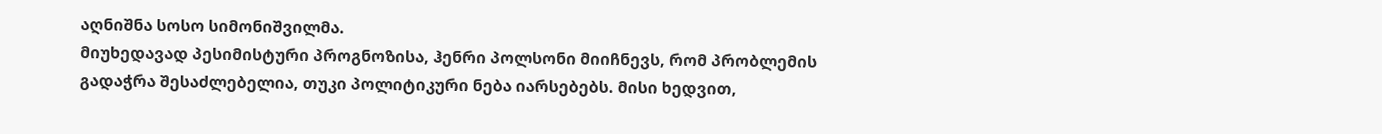აღნიშნა სოსო სიმონიშვილმა.
მიუხედავად პესიმისტური პროგნოზისა, ჰენრი პოლსონი მიიჩნევს, რომ პრობლემის გადაჭრა შესაძლებელია, თუკი პოლიტიკური ნება იარსებებს. მისი ხედვით,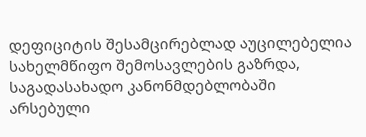დეფიციტის შესამცირებლად აუცილებელია სახელმწიფო შემოსავლების გაზრდა, საგადასახადო კანონმდებლობაში არსებული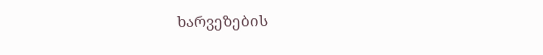ხარვეზების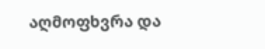აღმოფხვრა და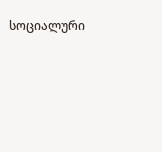სოციალური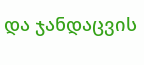და ჯანდაცვის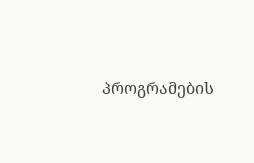პროგრამების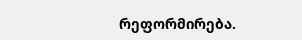რეფორმირება.